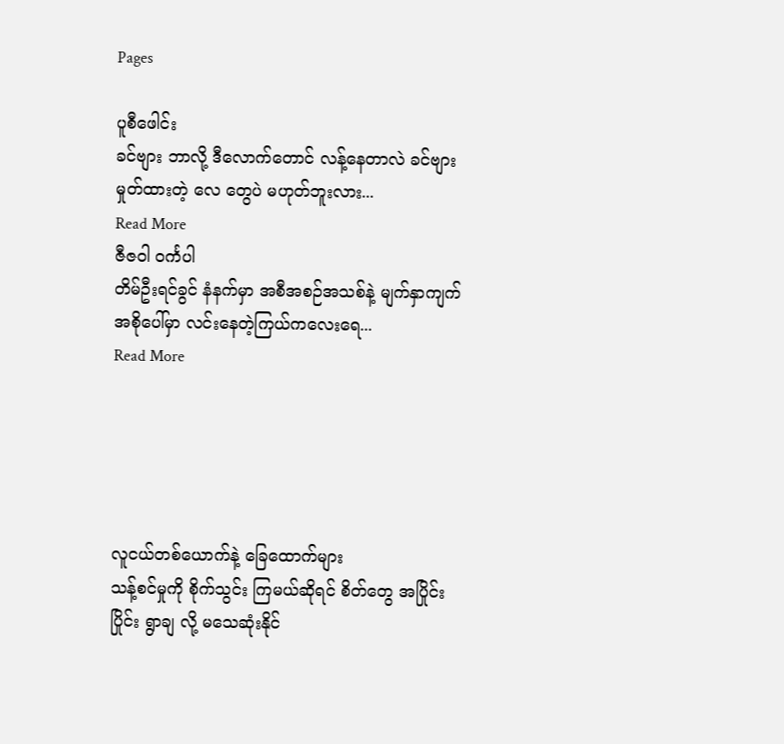Pages

ပူစီဖေါင်း
ခင်ဗျား ဘာလို့ ဒီလောက်တောင် လန့်နေတာလဲ ခင်ဗျား မှုတ်ထားတဲ့ လေ တွေပဲ မဟုတ်ဘူးလား...
Read More
ဇီဇဝါ ဝင်္ကပါ
တိမ်ဦးရင်ခွင် နံနက်မှာ အစီအစဉ်အသစ်နဲ့ မျက်နှာကျက်အစိုပေါ်မှာ လင်းနေတဲ့ကြယ်ကလေးရေ...
Read More





လူငယ်တစ်ယောက်နဲ့ ခြေထောက်များ
သန့်စင်မှုကို စိုက်သွင်း ကြမယ်ဆိုရင် စိတ်တွေ အပြိုင်းပြိုင်း ရွာချ လို့ မသေဆုံးနိုင်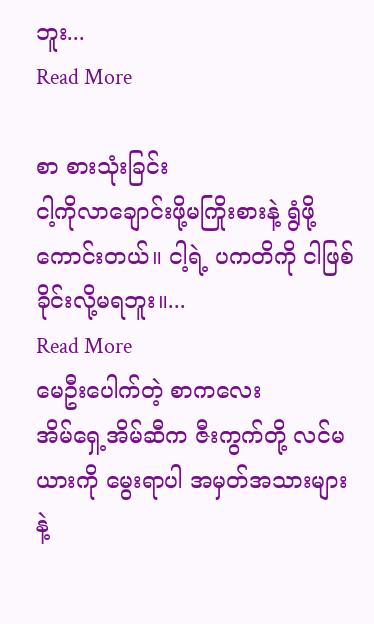ဘူး...
Read More

စာ စားသုံးခြင်း
ငါ့ကိုလာချောင်းဖို့မကြိုးစားနဲ့ ရွံဖို့ကောင်းတယ်။ ငါ့ရဲ့ ပကတိကို ငါဖြစ်ခိုင်းလို့မရဘူး။...
Read More
မေဦးပေါက်တဲ့ စာကလေး
အိမ်ရှေ့အိမ်ဆီက ဇီးကွက်တို့ လင်မယားကို မွေးရာပါ အမှတ်အသားများနဲ့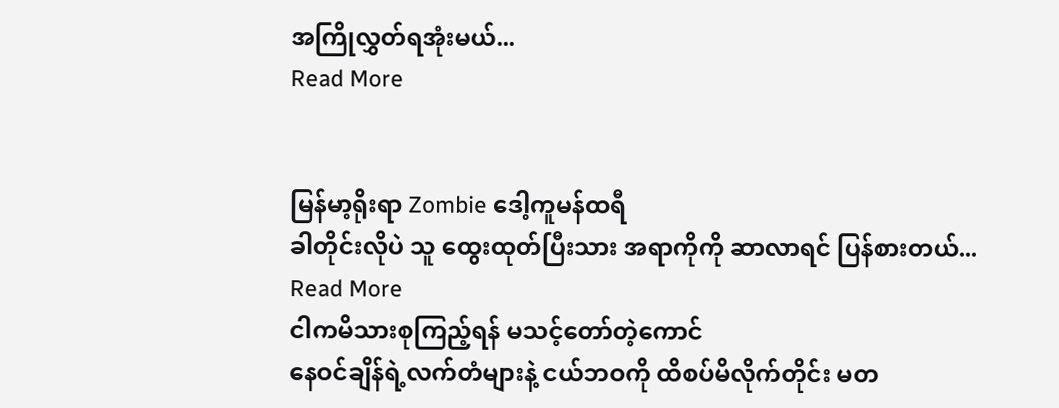အကြိုလွှတ်ရအုံးမယ်...
Read More


မြန်မာ့ရိုးရာ Zombie ဒေါ့ကူမန်ထရီ
ခါတိုင်းလိုပဲ သူ ထွေးထုတ်ပြီးသား အရာကိုကို ဆာလာရင် ပြန်စားတယ်...
Read More
ငါကမိသားစုကြည့်ရန် မသင့်တော်တဲ့ကောင်
နေဝင်ချိန်ရဲ့လက်တံများနဲ့ ငယ်ဘဝကို ထိစပ်မိလိုက်တိုင်း မတ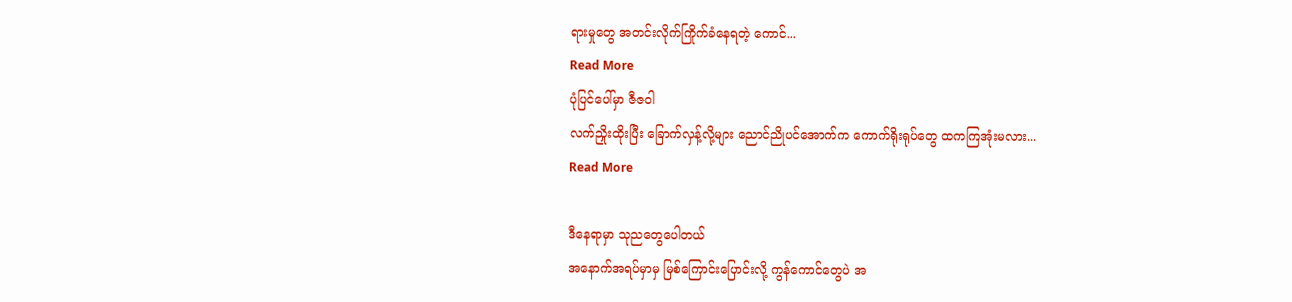ရားမှုတွေ အတင်းလိုက်ကြိုက်ခံနေရတဲ့ ကောင်...
Read More
ပုံပြင်ပေါ်မှာ ဇီဇဝါ
လက်ညှိုးထိုးပြီး ခြောက်လှန့်လို့များ ညောင်ညိုပင်အောက်က ကောက်ရိုးရုပ်တွေ ထကကြအုံးမလား...
Read More

ဒီနေရာမှာ သုညတွေပေါတယ်
အနောက်အရပ်မှာမှ မြစ်ကြောင်းပြောင်းလို့ ကွန်ကောင်တွေပဲ အ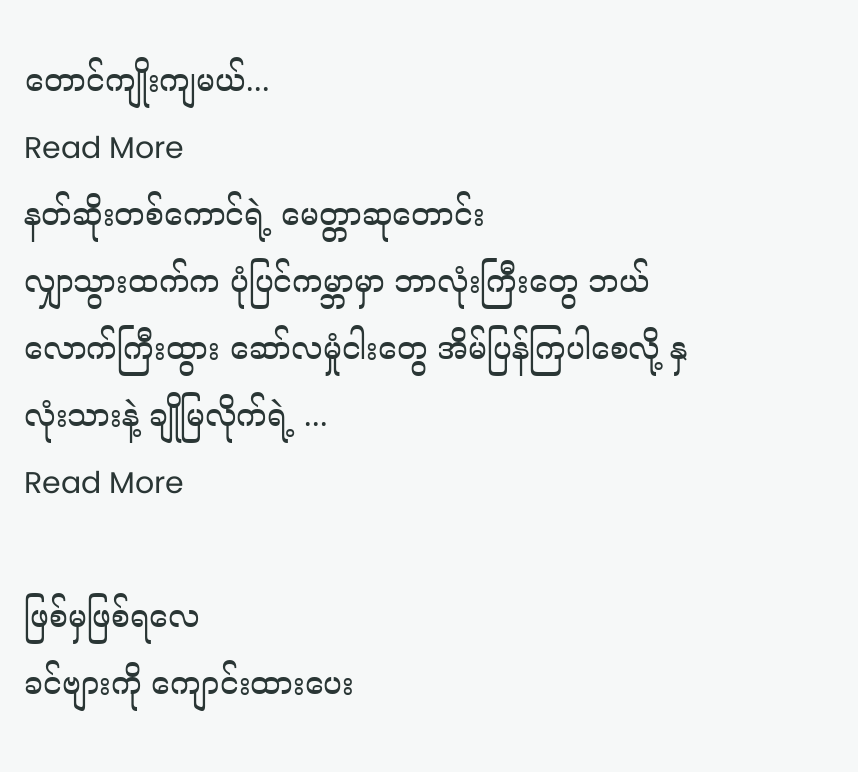တောင်ကျိုးကျမယ်...
Read More
နတ်ဆိုးတစ်ကောင်ရဲ့ မေတ္တာဆုတောင်း
လျှာသွားထက်က ပုံပြင်ကမ္ဘာမှာ ဘာလုံးကြီးတွေ ဘယ်လောက်ကြီးထွား ဆော်လမှုံငါးတွေ အိမ်ပြန်ကြပါစေလို့ နှလုံးသားနဲ့ ချိုမြလိုက်ရဲ့ ...
Read More

ဖြစ်မှဖြစ်ရလေ
ခင်ဗျားကို ကျောင်းထားပေး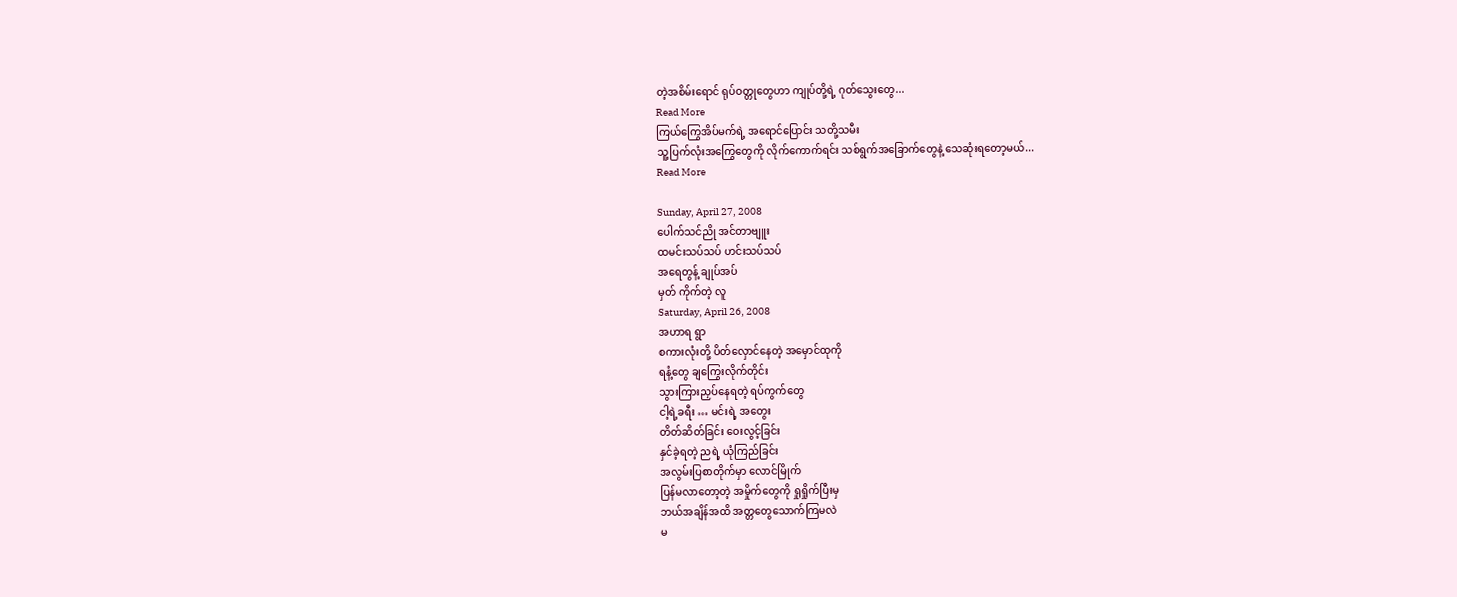တဲ့အစိမ်းရောင် ရုပ်ဝတ္တုတွေဟာ ကျုပ်တို့ရဲ့ ဂုတ်သွေးတွေ...
Read More
ကြယ်ကြွေအိပ်မက်ရဲ့ အရောင်ပြောင်း သတို့သမီး
သူ့ပြက်လုံးအကြွေတွေကို လိုက်ကောက်ရင်း သစ်ရွက်အခြောက်တွေနဲ့ သေဆုံးရတော့မယ်...
Read More

Sunday, April 27, 2008
ပေါက်သင်ညို အင်တာဗျူး
ထမင်းသပ်သပ် ဟင်းသပ်သပ်
အရေတွန့် ချုပ်အပ်
မှတ် ကိုက်တဲ့ လူ
Saturday, April 26, 2008
အဟာရ ရွာ
စကားလုံးတို့ ပိတ်လှောင်နေတဲ့ အမှောင်ထုကို
ရနံ့တွေ ချကြွေးလိုက်တိုင်း
သွားကြားညှပ်နေရတဲ့ ရပ်ကွက်တွေ
ငါ့ရဲ့ခရီး … မင်းရဲ့ အတွေး
တိတ်ဆိတ်ခြင်း ဝေးလွင့်ခြင်း
နှင်ခဲ့ရတဲ့ ညရဲ့ ယုံကြည်ခြင်း
အလွမ်းပြစာတိုက်မှာ လောင်မြိုက်
ပြန်မလာတော့တဲ့ အမှိုက်တွေကို ရှုရှိုက်ပြီးမှ
ဘယ်အချိန်အထိ အတ္တတွေသောက်ကြမလဲ
မ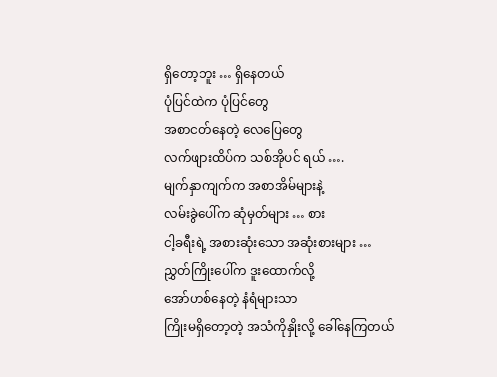ရှိတော့ဘူး … ရှိနေတယ်
ပုံပြင်ထဲက ပုံပြင်တွေ
အစာငတ်နေတဲ့ လေပြေတွေ
လက်ဖျားထိပ်က သစ်အိုပင် ရယ် ….
မျက်နှာကျက်က အစာအိမ်များနဲ့
လမ်းခွဲပေါ်က ဆုံမှတ်များ … စား
ငါ့ခရီးရဲ့ အစားဆုံးသော အဆုံးစားများ …
ညွှတ်ကြိုးပေါ်က ဒူးထောက်လို့
အော်ဟစ်နေတဲ့ နံရံများသာ
ကြိုးမရှိတော့တဲ့ အသံကိုနှိုးလို့ ခေါ်နေကြတယ်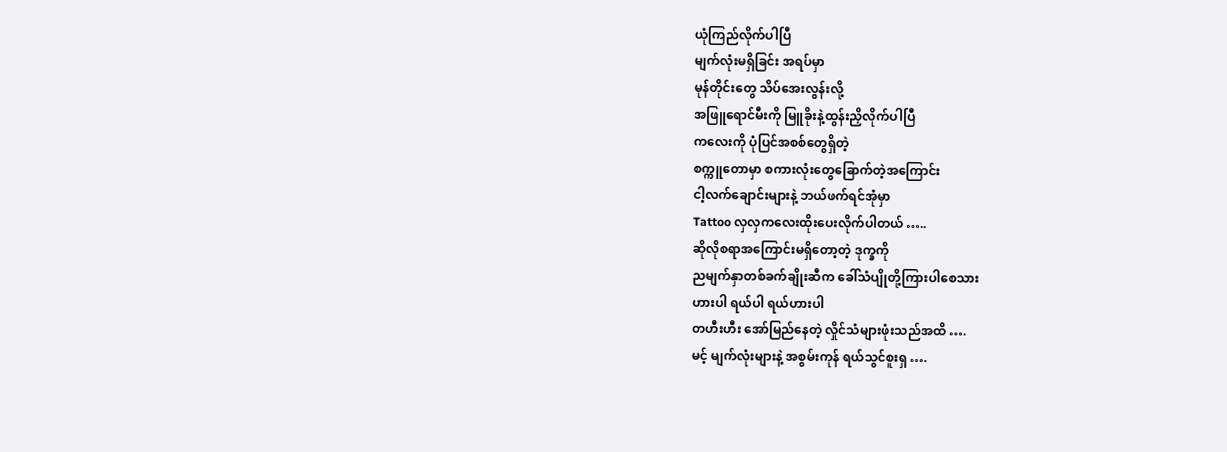ယုံကြည်လိုက်ပါပြီ
မျက်လုံးမရှိခြင်း အရပ်မှာ
မုန်တိုင်းတွေ သိပ်အေးလွန်းလို့
အဖြူရောင်မီးကို မြူခိုးနဲ့ထွန်းညှိလိုက်ပါပြီ
ကလေးကို ပုံပြင်အစစ်တွေရှိတဲ့
စက္ကူတောမှာ စကားလုံးတွေခြောက်တဲ့အကြောင်း
ငါ့လက်ချောင်းများနဲ့ ဘယ်ဖက်ရင်အုံမှာ
Tattoo လှလှကလေးထိုးပေးလိုက်ပါတယ် …..
ဆိုလိုစရာအကြောင်းမရှိတော့တဲ့ ဒုက္ခကို
ညမျက်နှာတစ်ခက်ချိုးဆီက ခေါ်သံပျိုတို့ကြားပါစေသား
ဟားပါ ရယ်ပါ ရယ်ဟားပါ
တဟီးဟီး အော်မြည်နေတဲ့ လှိုင်သံများဖုံးသည်အထိ ….
မင့် မျက်လုံးများနဲ့ အစွမ်းကုန် ရယ်သွင်စူးရှ ….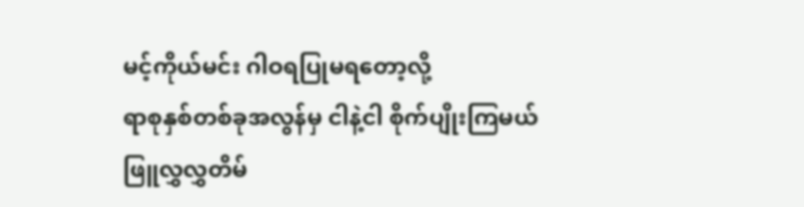မင့်ကိုယ်မင်း ဂါဝရပြုမရတော့လို့
ရာစုနှစ်တစ်ခုအလွန်မှ ငါနဲ့ငါ စိုက်ပျိုးကြမယ်
ဖြူလွှလွှတိမ်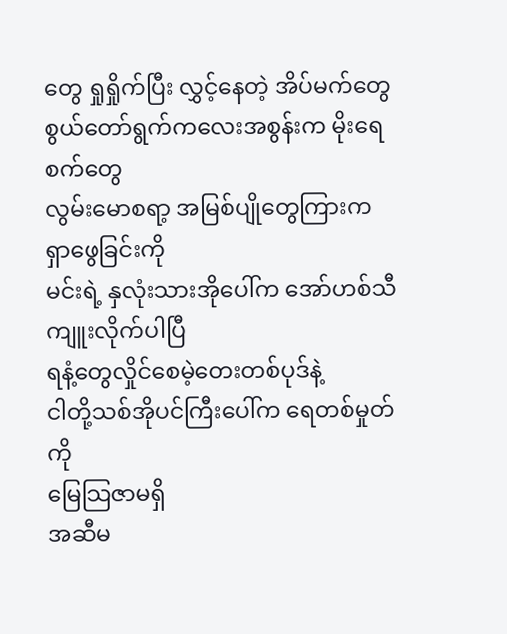တွေ ရှုရှိုက်ပြီး လွှင့်နေတဲ့ အိပ်မက်တွေ
စွယ်တော်ရွက်ကလေးအစွန်းက မိုးရေစက်တွေ
လွမ်းမောစရာ့ အမြစ်ပျိုတွေကြားက ရှာဖွေခြင်းကို
မင်းရဲ့ နှလုံးသားအိုပေါ်က အော်ဟစ်သီကျူးလိုက်ပါပြီ
ရနံ့တွေလှိုင်စေမဲ့တေးတစ်ပုဒ်နဲ့
ငါတို့သစ်အိုပင်ကြီးပေါ်က ရေတစ်မှုတ်ကို
မြေသြဇာမရှိ
အဆီမ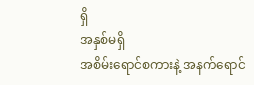ရှိ
အနှစ်မရှိ
အစိမ်းရောင်စကားနဲ့ အနက်ရောင်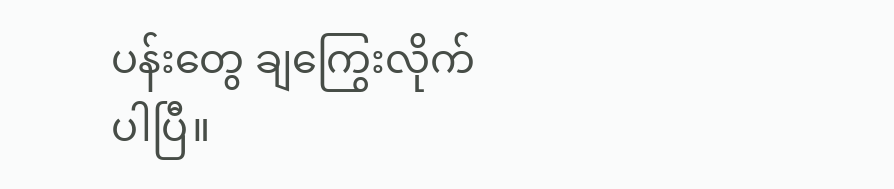ပန်းတွေ ချကြွေးလိုက်ပါပြီ။